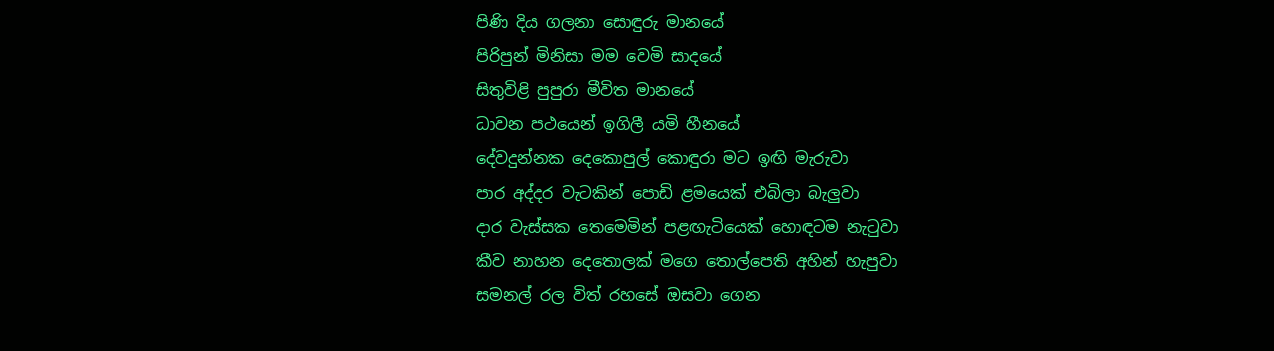පිණි දිය ගලනා සොඳුරු මානයේ
පිරිපුන් මිනිසා මම වෙමි සාදයේ
සිතුවිළි පුපුරා මීවිත මානයේ
ධාවන පථයෙන් ඉගිලී යමි හීනයේ
දේවදුන්නක දෙකොපුල් කොඳුරා මට ඉඟි මැරුවා
පාර අද්දර වැටකින් පොඩි ළමයෙක් එබිලා බැලුවා
දාර වැස්සක තෙමෙමින් පළඟැටියෙක් හොඳටම නැටුවා
කීව නාහන දෙතොලක් මගෙ තොල්පෙති අහින් හැපුවා
සමනල් රල විත් රහසේ ඔසවා ගෙන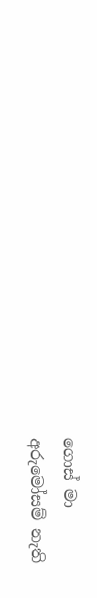ගොස් මා
අරුමෝසම් නැති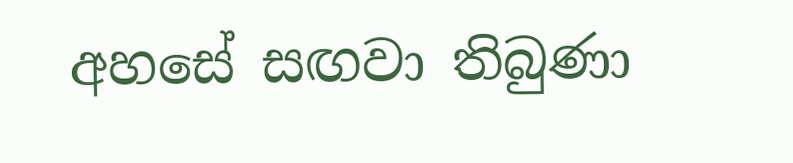අහසේ සඟවා තිබුණා